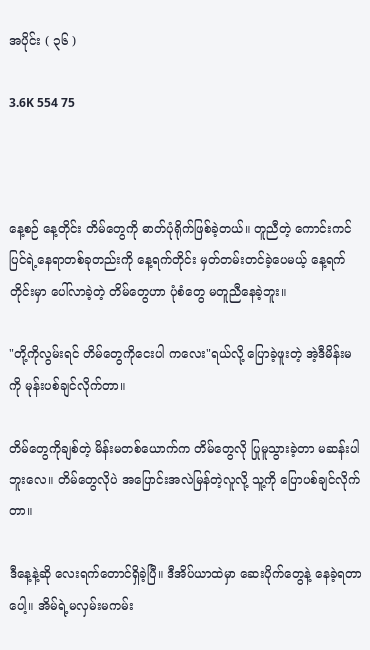အပိုင်း ( ၃၆ )

3.6K 554 75



နေ့စဉ် နေ့တိုင်း တိမ်တွေကို ဓာတ်ပုံရိုက်ဖြစ်ခဲ့တယ်။ တူညီတဲ့ ကောင်းကင်ပြင်ရဲ့နေရာတစ်ခုတည်းကို နေ့ရက်တိုင်း မှတ်တမ်းတင်ခဲ့ပေမယ့် နေ့ရက်တိုင်းမှာ ပေါ်လာခဲ့တဲ့ တိမ်တွေဟာ ပုံစံတွေ မတူညီနေခဲ့ဘူး။

"တို့ကိုလွမ်းရင် တိမ်တွေကိုငေးပါ ကလေး"ရယ်လို့ ပြောခဲ့ဖူးတဲ့ အဲ့ဒီမိန်းမကို မုန်းပစ်ချင်လိုက်တာ။

တိမ်တွေကိုချစ်တဲ့ မိန်းမတစ်ယောက်က တိမ်တွေလို ပြုမူသွားခဲ့တာ မဆန်းပါဘူးလေ။ တိမ်တွေလိုပဲ အပြောင်းအလဲမြန်တဲ့လူလို့ သူ့ကို ပြောပစ်ချင်လိုက်တာ။

ဒီနေ့နဲ့ဆို လေးရက်တောင်ရှိခဲ့ပြီ။ ဒီအိပ်ယာထဲမှာ ဆေးပိုက်တွေနဲ့ နေခဲ့ရတာပေါ့။ အိမ်ရဲ့မလှမ်းမကမ်း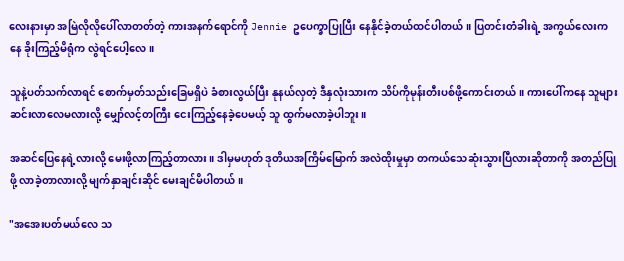လေးနားမှာ အမြဲလိုလိုပေါ်လာတတ်တဲ့ ကားအနက်ရောင်ကို Jennie ဥပေက္ခာပြုပြီး နေနိုင်ခဲ့တယ်ထင်ပါတယ်။ ပြတင်းတံခါးရဲ့ အကွယ်လေးကနေ ခိုးကြည့်မိရုံက လွဲရင်ပေါ့လေ။

သူနဲ့ပတ်သက်လာရင် စောက်မှတ်သည်းခြေမရှိပဲ ခံစားလွယ်ပြီး နုနယ်လှတဲ့ ဒီနှလုံးသားက သိပ်ကိုမုန်းတီးပစ်ဖို့ကောင်းတယ်။ ကားပေါ်ကနေ သူများ ဆင်းလာလေမလားလို့ မျှော်လင့်တကြီး ငေးကြည့်နေခဲ့ပေမယ့် သူ ထွက်မလာခဲ့ပါဘူး။

အဆင်ပြေနေရဲ့လားလို့ မေးဖို့လာကြည့်တာလား။ ဒါမှမဟုတ် ဒုတိယအကြိမ်မြောက် အလဲထိုးမှုမှာ တကယ်သေဆုံးသွားပြီလားဆိုတာကို အတည်ပြုဖို့ လာခဲ့တာလားလို့ မျက်နှာချင်းဆိုင် မေးချင်မိပါတယ်။

"အအေးပတ်မယ်လေ သ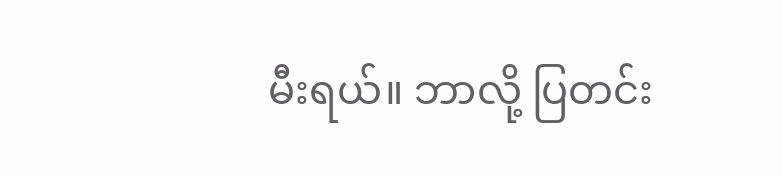မီးရယ်။ ဘာလို့ ပြတင်း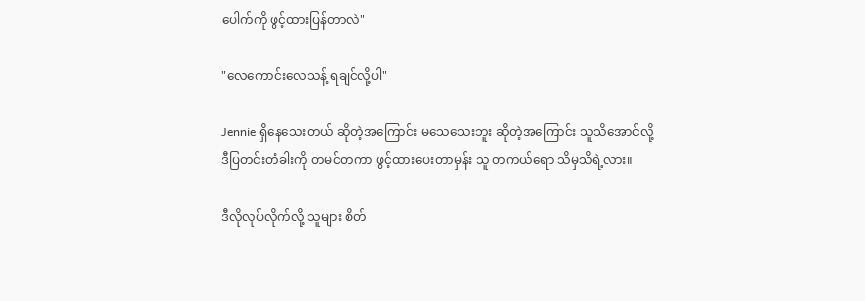ပေါက်ကို ဖွင့်ထားပြန်တာလဲ"

"လေကောင်းလေသန့် ရချင်လို့ပါ"

Jennie ရှိနေသေးတယ် ဆိုတဲ့အကြောင်း မသေသေးဘူး ဆိုတဲ့အကြောင်း သူသိအောင်လို့ ဒီပြတင်းတံခါးကို တမင်တကာ ဖွင့်ထားပေးတာမှန်း သူ တကယ်ရော သိမှသိရဲ့လား။

ဒီလိုလုပ်လိုက်လို့ သူများ စိတ်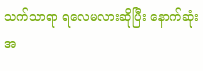သက်သာရာ ရလေမလားဆိုပြီး နောက်ဆုံးအ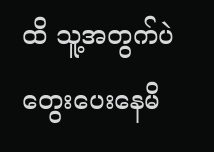ထိ သူ့အတွက်ပဲ တွေးပေးနေမိ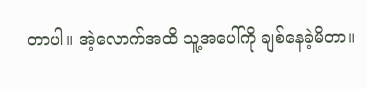တာပါ။ အဲ့လောက်အထိ သူ့အပေါ်ကို ချစ်နေခဲ့မိတာ။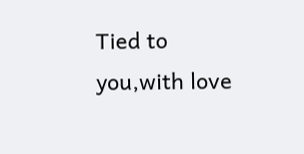Tied to you,with love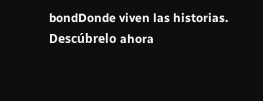bondDonde viven las historias. Descúbrelo ahora